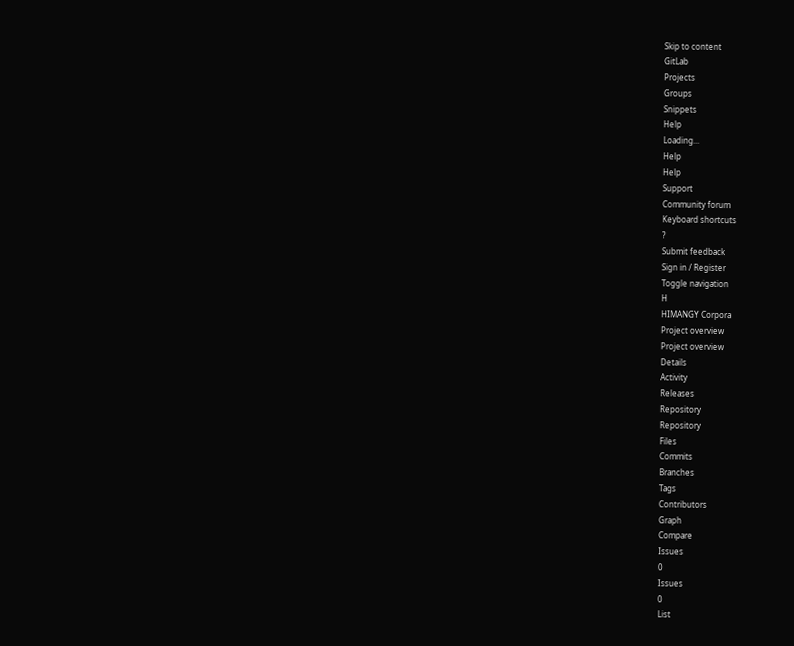Skip to content
GitLab
Projects
Groups
Snippets
Help
Loading...
Help
Help
Support
Community forum
Keyboard shortcuts
?
Submit feedback
Sign in / Register
Toggle navigation
H
HIMANGY Corpora
Project overview
Project overview
Details
Activity
Releases
Repository
Repository
Files
Commits
Branches
Tags
Contributors
Graph
Compare
Issues
0
Issues
0
List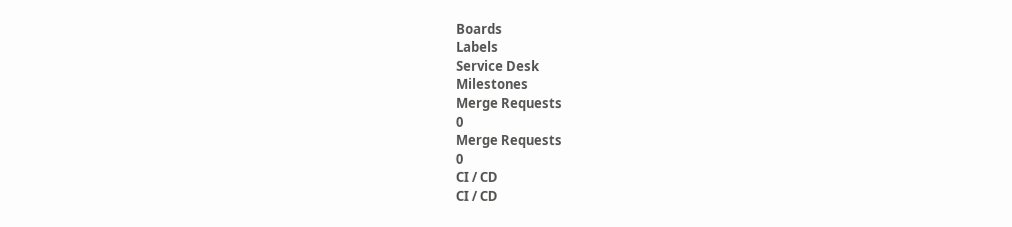Boards
Labels
Service Desk
Milestones
Merge Requests
0
Merge Requests
0
CI / CD
CI / CD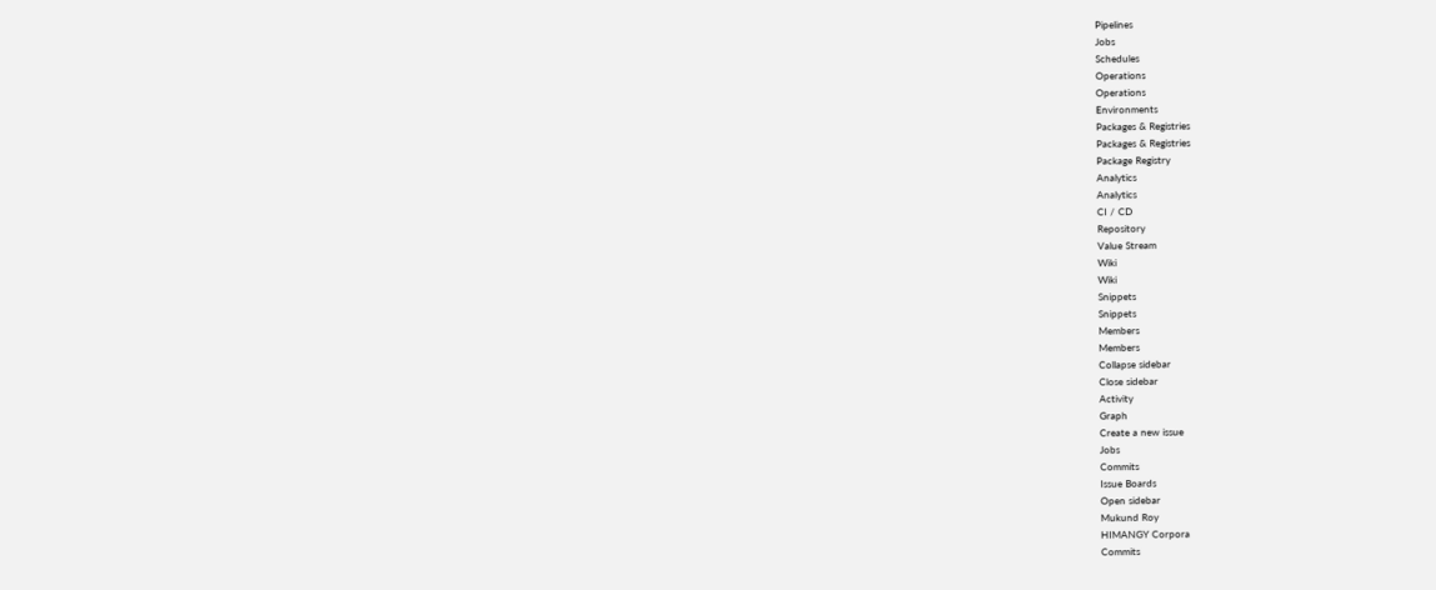Pipelines
Jobs
Schedules
Operations
Operations
Environments
Packages & Registries
Packages & Registries
Package Registry
Analytics
Analytics
CI / CD
Repository
Value Stream
Wiki
Wiki
Snippets
Snippets
Members
Members
Collapse sidebar
Close sidebar
Activity
Graph
Create a new issue
Jobs
Commits
Issue Boards
Open sidebar
Mukund Roy
HIMANGY Corpora
Commits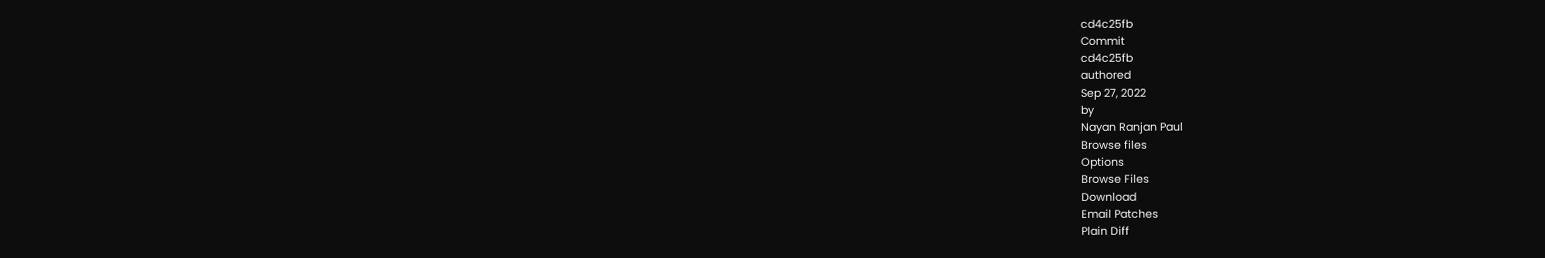cd4c25fb
Commit
cd4c25fb
authored
Sep 27, 2022
by
Nayan Ranjan Paul
Browse files
Options
Browse Files
Download
Email Patches
Plain Diff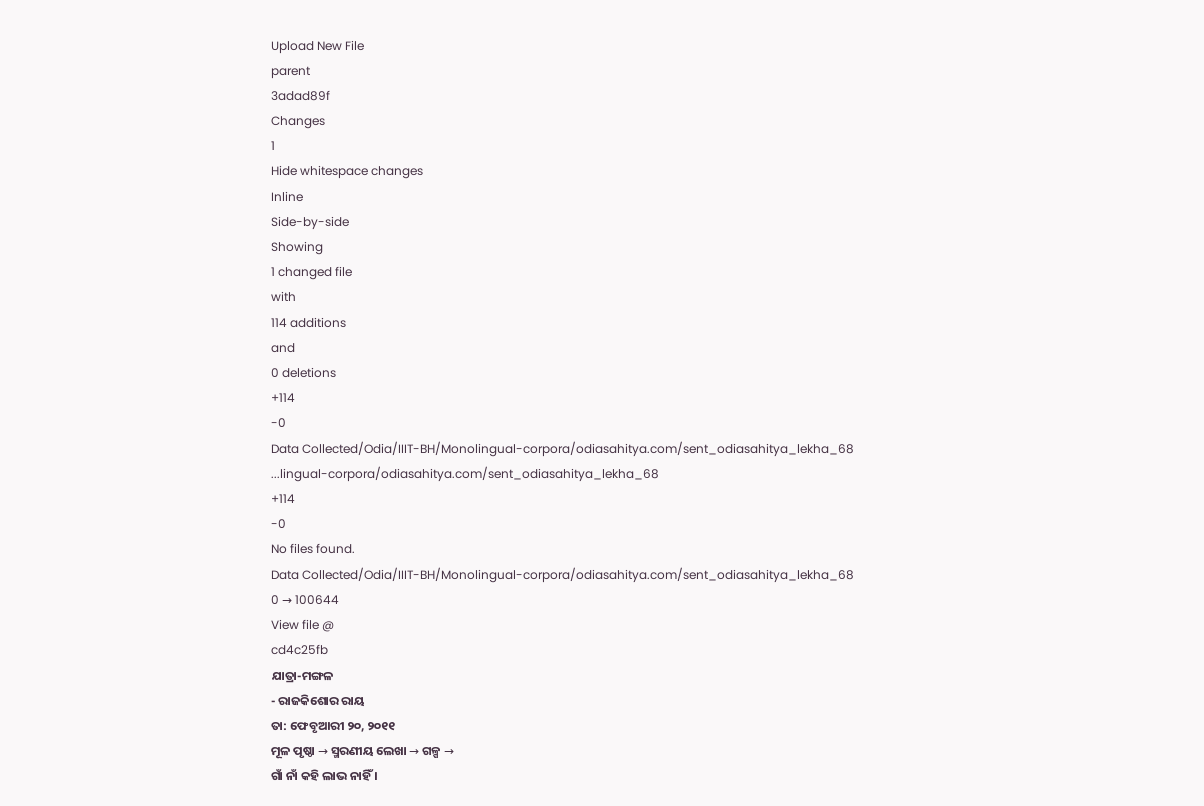Upload New File
parent
3adad89f
Changes
1
Hide whitespace changes
Inline
Side-by-side
Showing
1 changed file
with
114 additions
and
0 deletions
+114
-0
Data Collected/Odia/IIIT-BH/Monolingual-corpora/odiasahitya.com/sent_odiasahitya_lekha_68
...lingual-corpora/odiasahitya.com/sent_odiasahitya_lekha_68
+114
-0
No files found.
Data Collected/Odia/IIIT-BH/Monolingual-corpora/odiasahitya.com/sent_odiasahitya_lekha_68
0 → 100644
View file @
cd4c25fb
ଯାତ୍ରା-ମଙ୍ଗଳ
- ରାଜକିଶୋର ରାୟ
ତା: ଫେବୃଆରୀ ୨୦, ୨୦୧୧
ମୂଳ ପୃଷ୍ଠା → ସ୍ମରଣୀୟ ଲେଖା → ଗଳ୍ପ →
ଗାଁ ନାଁ କହି ଲାଭ ନାହିଁ ।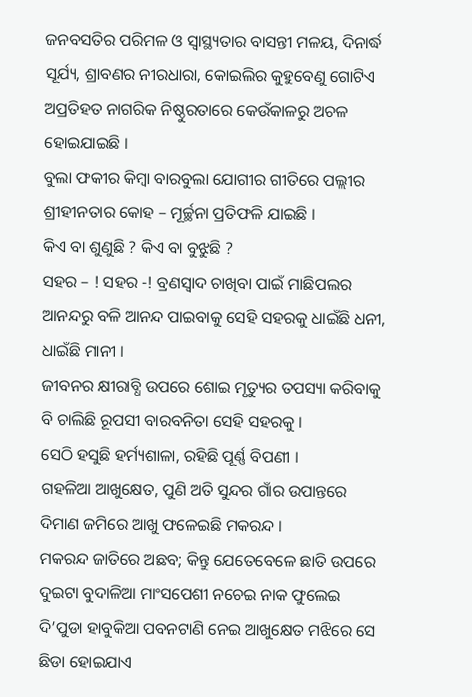ଜନବସତିର ପରିମଳ ଓ ସ୍ବାସ୍ଥ୍ୟତାର ବାସନ୍ତୀ ମଳୟ, ଦିନାର୍ଦ୍ଧ ସୂର୍ଯ୍ୟ, ଶ୍ରାବଣର ନୀରଧାରା, କୋଇଲିର କୁହୁବେଣୁ ଗୋଟିଏ ଅପ୍ରତିହତ ନାଗରିକ ନିଷ୍ଠୁରତାରେ କେଉଁକାଳରୁ ଅଚଳ ହୋଇଯାଇଛି ।
ବୁଲା ଫକୀର କିମ୍ବା ବାରବୁଲା ଯୋଗୀର ଗୀତିରେ ପଲ୍ଲୀର ଶ୍ରୀହୀନତାର କୋହ – ମୂର୍ଚ୍ଛନା ପ୍ରତିଫଳି ଯାଇଛି ।
କିଏ ବା ଶୁଣୁଛି ? କିଏ ବା ବୁଝୁଛି ?
ସହର – ! ସହର -! ବ୍ରଣସ୍ବାଦ ଚାଖିବା ପାଇଁ ମାଛିପଲର ଆନନ୍ଦରୁ ବଳି ଆନନ୍ଦ ପାଇବାକୁ ସେହି ସହରକୁ ଧାଇଁଛି ଧନୀ, ଧାଇଁଛି ମାନୀ ।
ଜୀବନର କ୍ଷୀରାବ୍ଧି ଉପରେ ଶୋଇ ମୃତ୍ୟୁର ତପସ୍ୟା କରିବାକୁ ବି ଚାଲିଛି ରୂପସୀ ବାରବନିତା ସେହି ସହରକୁ ।
ସେଠି ହସୁଛି ହର୍ମ୍ୟଶାଳା, ରହିଛି ପୂର୍ଣ୍ଣ ବିପଣୀ ।
ଗହଳିଆ ଆଖୁକ୍ଷେତ, ପୁଣି ଅତି ସୁନ୍ଦର ଗାଁର ଉପାନ୍ତରେ ଦିମାଣ ଜମିରେ ଆଖୁ ଫଳେଇଛି ମକରନ୍ଦ ।
ମକରନ୍ଦ ଜାତିରେ ଅଛବ; କିନ୍ତୁ ଯେତେବେଳେ ଛାତି ଉପରେ ଦୁଇଟା ବୁଦାଳିଆ ମାଂସପେଶୀ ନଚେଇ ନାକ ଫୁଲେଇ ଦି’ପୁଡା ହାବୁକିଆ ପବନଟାଣି ନେଇ ଆଖୁକ୍ଷେତ ମଝିରେ ସେ ଛିଡା ହୋଇଯାଏ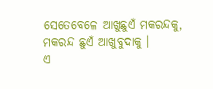ସେତେବେଳେ ଆଖୁଛୁଏଁ ମକରନ୍ଦକୁ, ମକରନ୍ଦ ଛୁଏଁ ଆଖୁବୁଦାକୁ ।
ଏ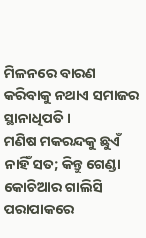ମିଳନରେ ବାରଣ କରିବାକୁ ନଥାଏ ସମାଜର ସ୍ଥାନାଧିପତି ।
ମଣିଷ ମକରନ୍ଦକୁ ଛୁଏଁ ନାହିଁ ସତ; କିନ୍ତୁ ଗେଣ୍ଡା କୋଚିଆର ଗାଲିସି ପରାପାକରେ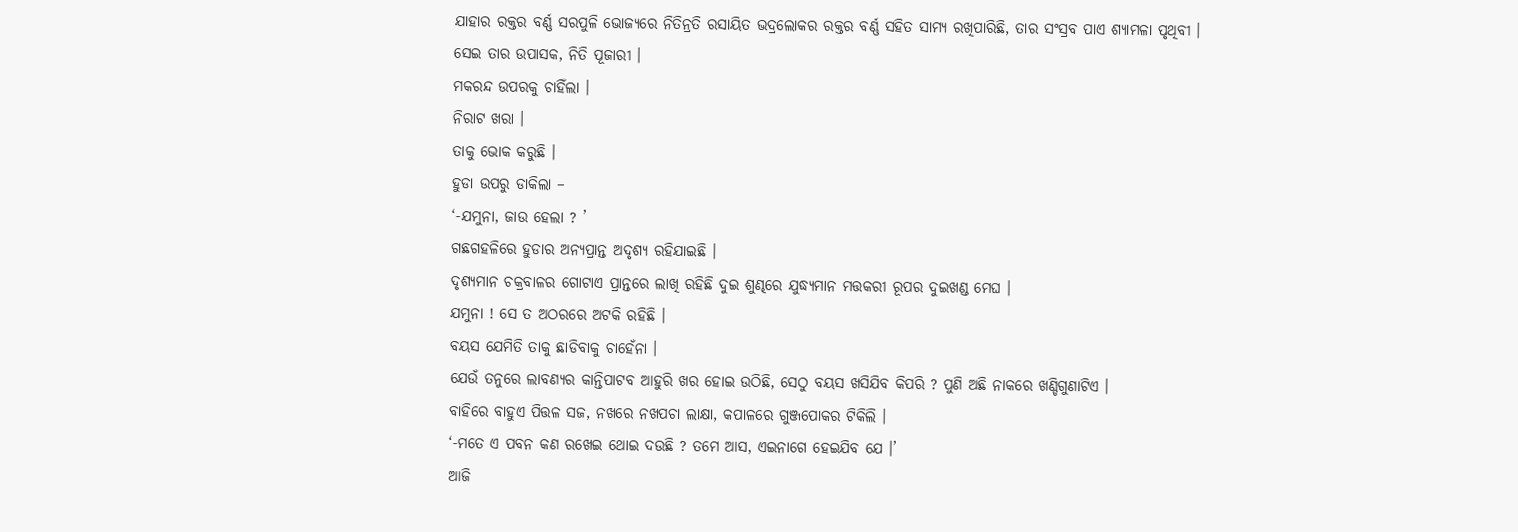ଯାହାର ରକ୍ତର ବର୍ଣ୍ଣ ସରପୁଳି ଭୋଜ୍ୟରେ ନିତିନ୍ରତି ରସାୟିତ ଭଦ୍ରଲୋକର ରକ୍ତର ବର୍ଣ୍ଣ ସହିତ ସାମ୍ୟ ରଖିପାରିଛି, ତାର ସଂସ୍ରବ ପାଏ ଶ୍ୟାମଳା ପୃଥିବୀ ।
ସେଇ ତାର ଉପାସକ, ନିତି ପୂଜାରୀ ।
ମକରନ୍ଦ ଉପରକୁ ଚାହିଁଲା ।
ନିରାଟ ଖରା ।
ତାକୁ ଭୋକ କରୁଛି ।
ହୁଡା ଉପରୁ ଡାକିଲା –
‘-ଯମୁନା, ଜାଉ ହେଲା ? ’
ଗଛଗହଳିରେ ହୁଡାର ଅନ୍ୟପ୍ରାନ୍ତ ଅଦୃଶ୍ୟ ରହିଯାଇଛି ।
ଦୃଶ୍ୟମାନ ଚକ୍ରବାଳର ଗୋଟାଏ ପ୍ରାନ୍ତରେ ଲାଖି ରହିଛି ଦୁଇ ଶୁଣ୍ଢରେ ଯୁଦ୍ଧ୍ୟମାନ ମତ୍ତକରୀ ରୂପର ଦୁଇଖଣ୍ଡ ମେଘ ।
ଯମୁନା ! ସେ ତ ଅଠରରେ ଅଟକି ରହିଛି ।
ବୟସ ଯେମିତି ତାକୁ ଛାଡିବାକୁ ଚାହେଁନା ।
ଯେଉଁ ତନୁରେ ଲାବଣ୍ୟର କାନ୍ତିପାଟବ ଆହୁରି ଖର ହୋଇ ଉଠିଛି, ସେଠୁ ବୟସ ଖସିଯିବ କିପରି ? ପୁଣି ଅଛି ନାକରେ ଖଣ୍ଡିଗୁଣାଟିଏ ।
ବାହିରେ ବାହୁଏ ପିତ୍ତଳ ସଜ, ନଖରେ ନଖପଚା ଲାକ୍ଷା, କପାଳରେ ଗୁଞ୍ଜପୋକର ଟିକିଲି ।
‘-ମତେ ଏ ପବନ କଣ ରଖେଇ ଥୋଇ ଦଉଛି ? ତମେ ଆସ, ଏଇନାଗେ ହେଇଯିବ ଯେ ।’
ଆଜି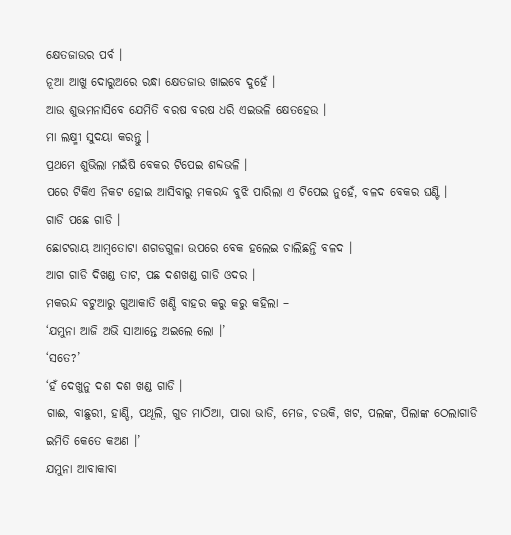କ୍ଷେତଜାଉର ପର୍ବ ।
ନୂଆ ଆଖୁ ଦୋରୁଅରେ ରନ୍ଧା କ୍ଷେତଜାଉ ଖାଇବେ ଦୁହେଁ ।
ଆଉ ଶୁଭମନାସିବେ ଯେମିତି ବରଷ ବରଷ ଧରି ଏଇଭଳି କ୍ଷେତହେଉ ।
ମା ଲକ୍ଷ୍ମୀ ସୁଦୟା କରନ୍ତୁ ।
ପ୍ରଥମେ ଶୁଭିଲା ମଇଁଷି ବେକର ଟିପେଇ ଶବ୍ଦଭଳି ।
ପରେ ଟିକିଏ ନିକଟ ହୋଇ ଆସିବାରୁ ମକରନ୍ଦ ବୁଝି ପାରିଲା ଏ ଟିପେଇ ନୁହେଁ, ବଳଦ ବେକର ଘଣ୍ଟି ।
ଗାଡି ପଛେ ଗାଡି ।
ଛୋଟରାୟ ଆମ୍ବତୋଟା ଶଗଡଗୁଳା ଉପରେ ବେକ ହଲେଇ ଚାଲିଛନ୍ତି ବଳଦ ।
ଆଗ ଗାଡି ଦିଖଣ୍ଡ ତାଟ, ପଛ ଦଶଖଣ୍ଡ ଗାଡି ଓଦର ।
ମକରନ୍ଦ ବଟୁଆରୁ ଗୁଆକାତି ଖଣ୍ଡି ବାହର କରୁ କରୁ କହିଲା –
‘ଯମୁନା ଆଜି ଅଭି ସାଆନ୍ତେ ଅଇଲେ ଲୋ ।’
‘ସତେ?’
‘ହଁ ଦେଖୁନୁ ଦଶ ଦଶ ଖଣ୍ଡ ଗାଡି ।
ଗାଈ, ବାଛୁରୀ, ହାଣ୍ଡି, ପଥୂଲି, ଗୁଡ ମାଠିଆ, ପାରା ଭାଡି, ମେଜ, ଚଉକି, ଖଟ, ପଲଙ୍କ, ପିଲାଙ୍କ ଠେଲାଗାଡି ଇମିତି କେତେ କଅଣ ।’
ଯମୁନା ଆବାକାବା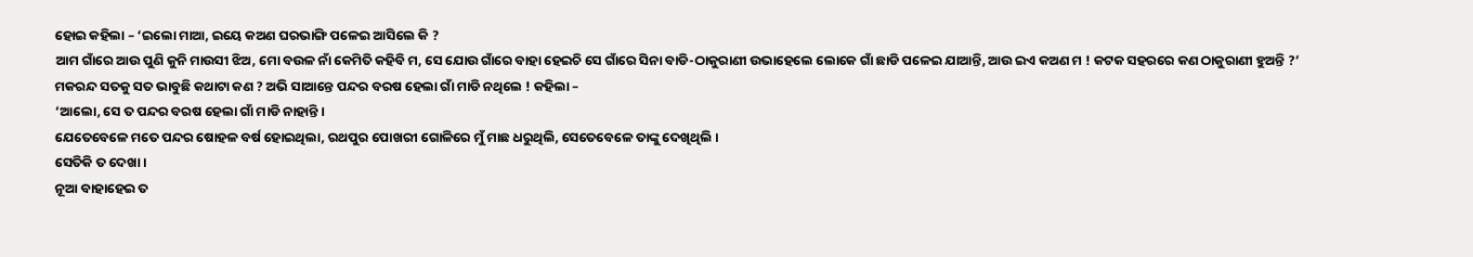ହୋଇ କହିଲା – ‘ଇଲୋ ମାଆ, ଇୟେ କଅଣ ଘରଭାଙ୍ଗି ପଳେଇ ଆସିଲେ କି ?
ଆମ ଗାଁରେ ଆଉ ପୁଣି କୁନି ମାଉସୀ ଝିଅ, ମୋ ବଉଳ ନାଁ କେମିତି କହିବି ମ, ସେ ଯୋଉ ଗାଁରେ ବାହା ହେଇଚି ସେ ଗାଁରେ ସିନା ବାଡି-ଠାକୁରାଣୀ ଉଭାହେଲେ ଲୋକେ ଗାଁ ଛାଡି ପଳେଇ ଯାଆନ୍ତି, ଆଉ ଇଏ କଅଣ ମ ! କଟକ ସହରରେ କଣ ଠାକୁରାଣୀ ହୁଅନ୍ତି ?’
ମକରନ୍ଦ ସତକୁ ସତ ଭାବୁଛି କଥାଟା କଣ ? ଅଭି ସାଆନ୍ତେ ପନ୍ଦର ବରଷ ହେଲା ଗାଁ ମାଡି ନଥିଲେ ! କହିଲା –
‘ଆଲୋ, ସେ ତ ପନ୍ଦର ବରଷ ହେଲା ଗାଁ ମାଡି ନାହାନ୍ତି ।
ଯେତେବେଳେ ମତେ ପନ୍ଦର ଷୋହଳ ବର୍ଷ ହୋଇଥିଲା, ରଥପୁର ପୋଖରୀ ଗୋଳିରେ ମୁଁ ମାଛ ଧରୁଥିଲି, ସେତେବେଳେ ତାଙ୍କୁ ଦେଖିଥିଲି ।
ସେତିକି ତ ଦେଖା ।
ନୂଆ ବାହାହେଇ ତ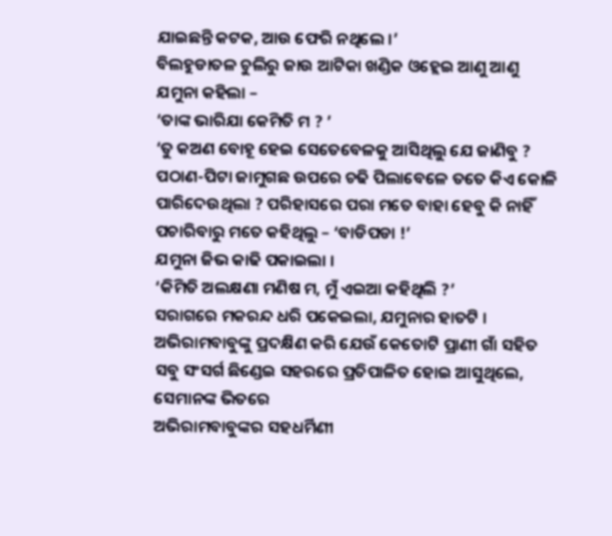ଯାଇଛନ୍ତି କଟକ, ଆଉ ଫେରି ନଥିଲେ ।’
ବିଲହୁଡାତଳ ଚୁଲିରୁ ଜାଉ ଆଟିକା ଖଣ୍ଡିକ ଓହ୍ଲେଇ ଆଣୁ ଆଣୁ ଯମୁନା କହିଲା –
‘ତାଙ୍କ ଭାରିଯା କେମିତି ମ ? ’
‘ତୁ କଅଣ ବୋହୂ ହେଇ ସେତେବେଳକୁ ଆସିଥିଲୁ ଯେ ଜାଣିବୁ ? ପଠାଣ-ପିଟା ଜାମୁଗଛ ଉପରେ ଚଢି ପିଲାବେଳେ ତତେ କିଏ କୋଳି ପାରିଦେଉଥିଲା ? ପରିହାସରେ ପରା ମତେ ବାହା ହେବୁ କି ନାହିଁ ପଚାରିବାରୁ ମତେ କହିଥିଲୁ – ‘ବାଡିପଡା !’
ଯମୁନା ଜିଭ କାଢି ପକାଇଲା ।
‘କିମିତି ଅଲକ୍ଷଣା ମଣିଷ ମ, ମୁଁ ଏଇଆ କହିଥିଲି ?’
ସରାଗରେ ମକରନ୍ଦ ଧରି ପକେଇଲା, ଯମୁନାର ହାତଟି ।
ଅଭିରାମବାବୁଙ୍କୁ ପ୍ରଦକ୍ଷିଣ କରି ଯେଉଁ କେତୋଟି ପ୍ରାଣୀ ଗାଁ ସହିତ ସବୁ ସଂସର୍ଗ ଛିଣ୍ଡେଇ ସହରରେ ପ୍ରତିପାଳିତ ହୋଇ ଆସୁଥିଲେ, ସେମାନଙ୍କ ଭିତରେ
ଅଭିରାମବାବୁଙ୍କର ସହଧର୍ମିଣୀ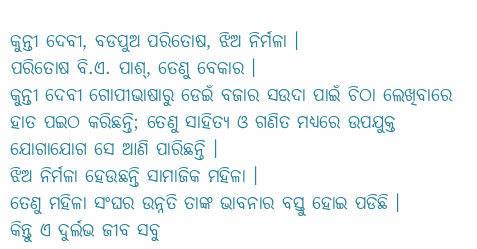କୁନ୍ତୀ ଦେବୀ, ବଡପୁଅ ପରିତୋଷ, ଝିଅ ନିର୍ମଳା ।
ପରିତୋଷ ବି.ଏ. ପାଶ୍, ତେଣୁ ବେକାର ।
କୁନ୍ତୀ ଦେବୀ ଗୋପୀଭାଷାରୁ ଡେଇଁ ବଜାର ସଉଦା ପାଇଁ ଚିଠା ଲେଖିବାରେ ହାତ ପଇଠ କରିଛନ୍ତି; ତେଣୁ ସାହିତ୍ୟ ଓ ଗଣିତ ମଧ୍ୟରେ ଉପଯୁକ୍ତ ଯୋଗାଯୋଗ ସେ ଆଣି ପାରିଛନ୍ତି ।
ଝିଅ ନିର୍ମଳା ହେଉଛନ୍ତି ସାମାଜିକ ମହିଳା ।
ତେଣୁ ମହିଳା ସଂଘର ଉନ୍ନତି ତାଙ୍କ ଭାବନାର ବସ୍ତୁ ହୋଇ ପଡିଛି ।
କିନ୍ତୁ ଏ ଦୁର୍ଲଭ ଜୀବ ସବୁ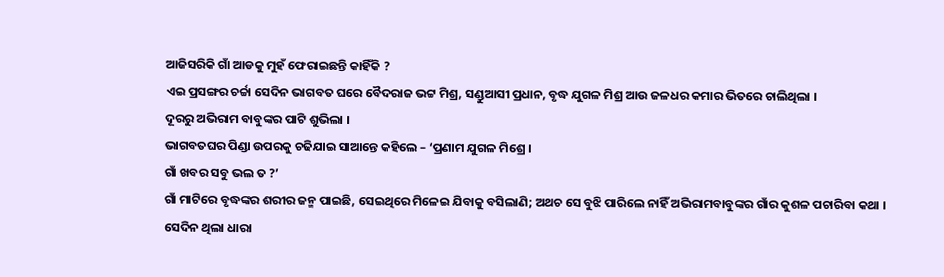ଆଜିସରିକି ଗାଁ ଆଡକୁ ମୁହଁ ଫେରାଇଛନ୍ତି କାହିଁକି ?
ଏଇ ପ୍ରସଙ୍ଗର ଚର୍ଚ୍ଚା ସେଦିନ ଭାଗବତ ଘରେ ବୈଦରାଜ ଭଟ୍ଟ ମିଶ୍ର, ସଣ୍ଡୁଆସୀ ପ୍ରଧାନ, ବୃଦ୍ଧ ଯୁଗଳ ମିଶ୍ର ଆଉ ଜଳଧର କମାର ଭିତରେ ଚାଲିଥିଲା ।
ଦୂରରୁ ଅଭିରାମ ବାବୁଙ୍କର ପାଟି ଶୁଭିଲା ।
ଭାଗବତଘର ପିଣ୍ଡା ଉପରକୁ ଚଢିଯାଇ ସାଆନ୍ତେ କହିଲେ – ‘ପ୍ରଣାମ ଯୁଗଳ ମିଶ୍ରେ ।
ଗାଁ ଖବର ସବୁ ଭଲ ତ ?’
ଗାଁ ମାଟିରେ ବୃଦ୍ଧଙ୍କର ଶରୀର ଜନ୍ମ ପାଇଛି, ସେଇଥିରେ ମିଳେଇ ଯିବାକୁ ବସିଲାଣି; ଅଥଚ ସେ ବୁଝି ପାରିଲେ ନାହିଁ ଅଭିରାମବାବୁଙ୍କର ଗାଁର କୁଶଳ ପଚାରିବା କଥା ।
ସେଦିନ ଥିଲା ଧାରା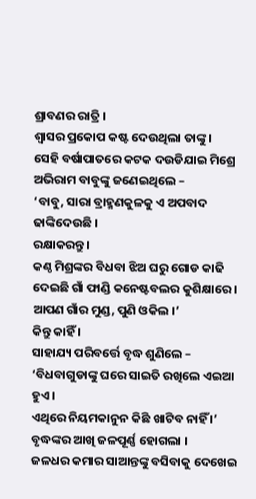ଶ୍ରାବଣର ରାତ୍ରି ।
ଶ୍ବାସର ପ୍ରକୋପ କଷ୍ଟ ଦେଉଥିଲା ତାଙ୍କୁ ।
ସେହି ବର୍ଷାପାତରେ କଟକ ଦଉଡିଯାଇ ମିଶ୍ରେ ଅଭିରାମ ବାବୁଙ୍କୁ ଜଣେଇଥିଲେ –
‘ବାବୁ, ସାରା ବ୍ରାହ୍ମଣକୁଳକୁ ଏ ଅପବାଦ ଢାଙ୍କିଦେଉଛି ।
ରକ୍ଷାକରନ୍ତୁ ।
କଣ୍ଠ ମିଶ୍ରଙ୍କର ବିଧବା ଝିଅ ଘରୁ ଗୋଡ କାଢି ଦେଇଛି ଗାଁ ଫାଣ୍ଡି କନେଷ୍ଟବଲର କୁଶିକ୍ଷାରେ ।
ଆପଣ ଗାଁର ମୁଣ୍ଡ, ପୁଣି ଓକିଲ ।’
କିନ୍ତୁ କାହିଁ ।
ସାହାଯ୍ୟ ପରିବର୍ତ୍ତେ ବୃଦ୍ଧ ଶୁଣିଲେ – ‘ବିଧବାଗୁଡାଙ୍କୁ ଘରେ ସାଇତି ରଖିଲେ ଏଇଆ ହୁଏ ।
ଏଥିରେ ନିୟମକାନୁନ କିଛି ଖାଟିବ ନାହିଁ ।’
ବୃଦ୍ଧଙ୍କର ଆଖି ଜଳପୂର୍ଣ୍ଣ ହୋଗଲା ।
ଜଳଧର କମାର ସାଆନ୍ତଙ୍କୁ ବସିବାକୁ ଦେଖେଇ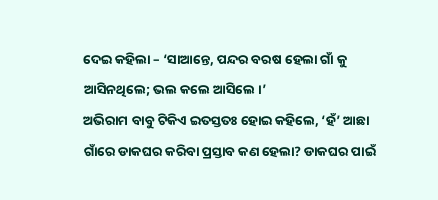ଦେଇ କହିଲା – ‘ସାଆନ୍ତେ, ପନ୍ଦର ବରଷ ହେଲା ଗାଁ କୁ ଆସିନଥିଲେ; ଭଲ କଲେ ଆସିଲେ ।’
ଅଭିରାମ ବାବୁ ଟିକିଏ ଇତସ୍ତତଃ ହୋଇ କହିଲେ, ‘ହଁ’ ଆଛା ଗାଁରେ ଡାକଘର କରିବା ପ୍ରସ୍ତାବ କଣ ହେଲା? ଡାକଘର ପାଇଁ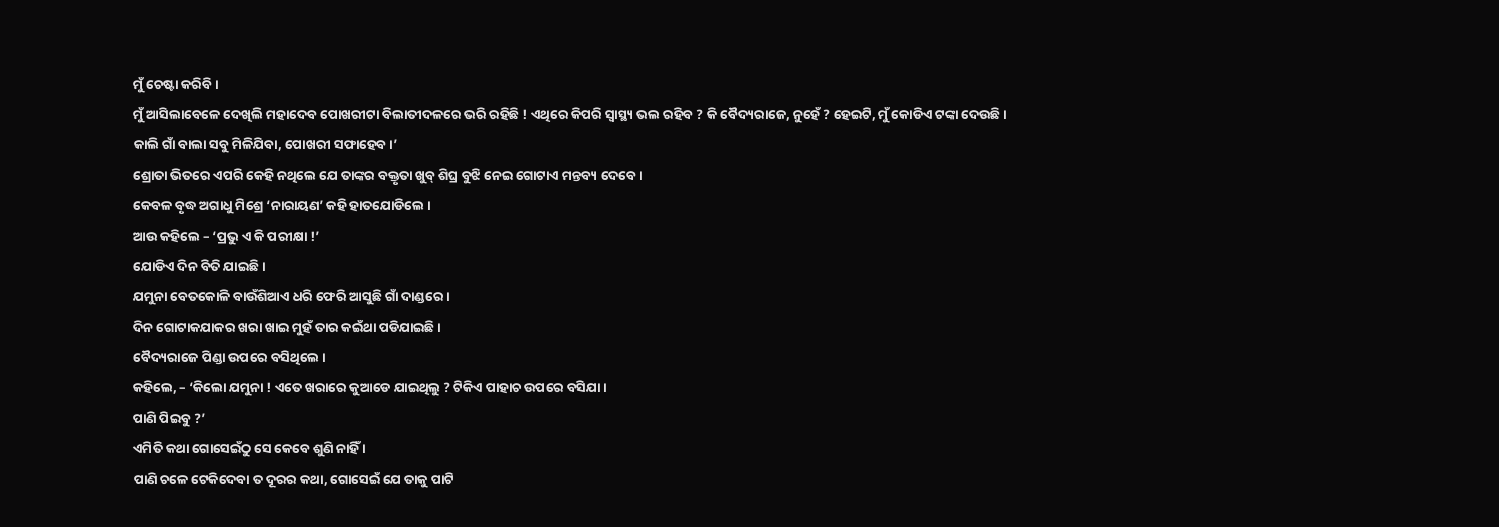ମୁଁ ଚେଷ୍ଟା କରିବି ।
ମୁଁ ଆସିଲାବେଳେ ଦେଖିଲି ମହାଦେବ ପୋଖରୀଟା ବିଲାତୀଦଳରେ ଭରି ରହିଛି ! ଏଥିରେ କିପରି ସ୍ବାସ୍ଥ୍ୟ ଭଲ ରହିବ ? କି ବୈଦ୍ୟରାଜେ, ନୁହେଁ ? ହେଇଟି, ମୁଁ କୋଡିଏ ଟଙ୍କା ଦେଉଛି ।
କାଲି ଗାଁ ବାଲା ସବୁ ମିଳିଯିବା, ପୋଖରୀ ସଫାହେବ ।’
ଶ୍ରୋତା ଭିତରେ ଏପରି କେହି ନଥିଲେ ଯେ ତାଙ୍କର ବକ୍ତୃତା ଖୁବ୍ ଶିଘ୍ର ବୁଝି ନେଇ ଗୋଟାଏ ମନ୍ତବ୍ୟ ଦେବେ ।
କେବଳ ବୃଦ୍ଧ ଅଗାଧୁ ମିଶ୍ରେ ‘ନାରାୟଣ’ କହି ହାତଯୋଡିଲେ ।
ଆଉ କହିଲେ – ‘ପ୍ରଭୁ ଏ କି ପରୀକ୍ଷା !’
ଯୋଡିଏ ଦିନ ବିତି ଯାଇଛି ।
ଯମୁନା ବେତକୋଳି ବାଉଁଶିଆଏ ଧରି ଫେରି ଆସୁଛି ଗାଁ ଦାଣ୍ଡରେ ।
ଦିନ ଗୋଟାକଯାକର ଖରା ଖାଇ ମୁହଁ ତାର କଇଁଥା ପଡିଯାଇଛି ।
ବୈଦ୍ୟରାଜେ ପିଣ୍ଡା ଉପରେ ବସିଥିଲେ ।
କହିଲେ, – ‘କିଲୋ ଯମୁନା ! ଏତେ ଖରାରେ କୁଆଡେ ଯାଇଥିଲୁ ? ଟିକିଏ ପାହାଚ ଉପରେ ବସିଯା ।
ପାଣି ପିଇବୁ ?’
ଏମିତି କଥା ଗୋସେଇଁଠୁ ସେ କେବେ ଶୁଣି ନାହିଁ ।
ପାଣି ଚଳେ ଟେକିଦେବା ତ ଦୂରର କଥା, ଗୋସେଇଁ ଯେ ତାକୁ ପାଟି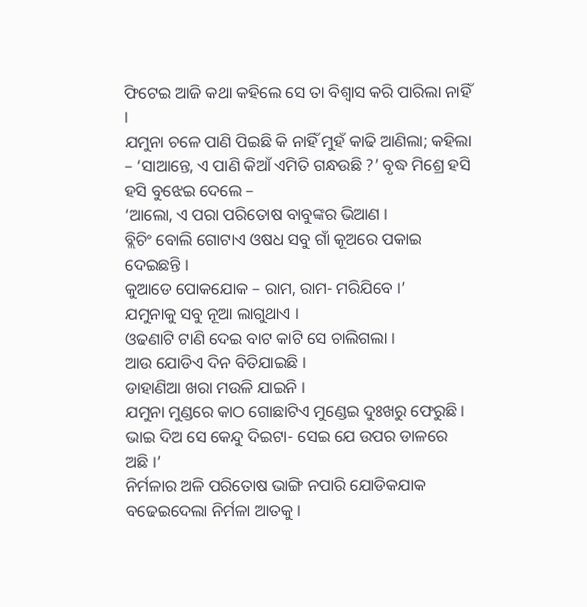ଫିଟେଇ ଆଜି କଥା କହିଲେ ସେ ତା ବିଶ୍ବାସ କରି ପାରିଲା ନାହିଁ ।
ଯମୁନା ଚଳେ ପାଣି ପିଇଛି କି ନାହିଁ ମୁହଁ କାଢି ଆଣିଲା; କହିଲା – ‘ସାଆନ୍ତେ, ଏ ପାଣି କିଆଁ ଏମିତି ଗନ୍ଧଉଛି ?’ ବୃଦ୍ଧ ମିଶ୍ରେ ହସି ହସି ବୁଝେଇ ଦେଲେ –
‘ଆଲୋ, ଏ ପରା ପରିତୋଷ ବାବୁଙ୍କର ଭିଆଣ ।
ବ୍ଲିଚିଂ ବୋଲି ଗୋଟାଏ ଓଷଧ ସବୁ ଗାଁ କୂଅରେ ପକାଇ ଦେଇଛନ୍ତି ।
କୁଆଡେ ପୋକଯୋକ – ରାମ, ରାମ- ମରିଯିବେ ।’
ଯମୁନାକୁ ସବୁ ନୂଆ ଲାଗୁଥାଏ ।
ଓଢଣାଟି ଟାଣି ଦେଇ ବାଟ କାଟି ସେ ଚାଲିଗଲା ।
ଆଉ ଯୋଡିଏ ଦିନ ବିତିଯାଇଛି ।
ଡାହାଣିଆ ଖରା ମଉଳି ଯାଇନି ।
ଯମୁନା ମୁଣ୍ଡରେ କାଠ ଗୋଛାଟିଏ ମୁଣ୍ଡେଇ ଦୁଃଖରୁ ଫେରୁଛି ।
ଭାଇ ଦିଅ ସେ କେନ୍ଦୁ ଦିଇଟା- ସେଇ ଯେ ଉପର ଡାଳରେ ଅଛି ।’
ନିର୍ମଳାର ଅଳି ପରିତୋଷ ଭାଙ୍ଗି ନପାରି ଯୋଡିକଯାକ ବଢେଇଦେଲା ନିର୍ମଳା ଆତକୁ ।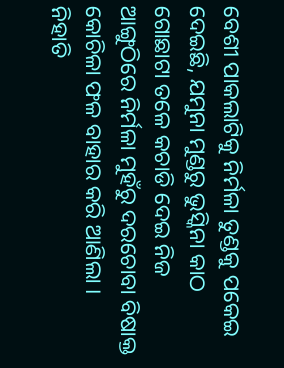ବେଶୀ ପାକଲାଟିକୁ ନିର୍ମଳା ତୁଣ୍ଡକୁ ପକେଇ ଦେଇଛି, ଯମୁନା ମୁଣ୍ଡରୁ ଭୁସ୍କିନା କାଠ ଗୋଛାଟା ତଳେ କଚାଡି ଦେଇ ନିଜ ଆଙ୍ଗୁଠିରେ ନିର୍ମଳା ମୁହଁରୁ ଦରଚୋବା ବିଷାକ୍ତ କୋଚିଳା ଫଳ ବାହାର କରି ଆଣିଲା ।
ନିହାତି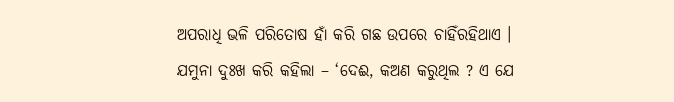ଅପରାଧି ଭଳି ପରିତୋଷ ହାଁ କରି ଗଛ ଉପରେ ଚାହିଁରହିଥାଏ ।
ଯମୁନା ଦୁଃଖ କରି କହିଲା – ‘ଦେଈ, କଅଣ କରୁଥିଲ ? ଏ ଯେ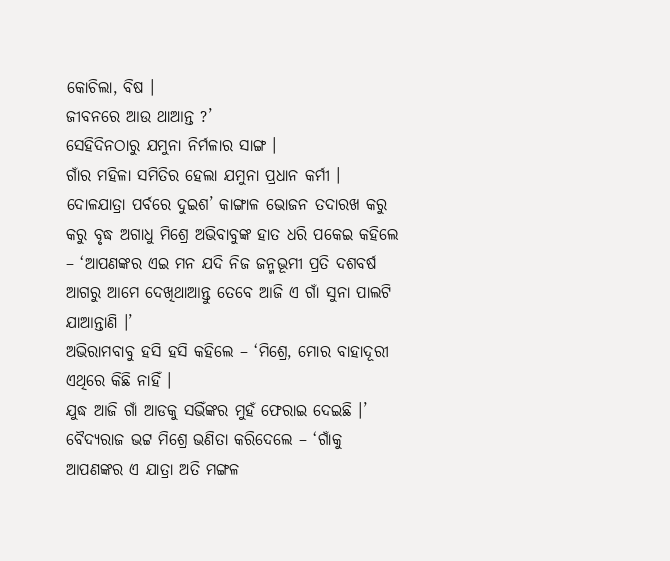କୋଚିଲା, ବିଷ ।
ଜୀବନରେ ଆଉ ଥାଆନ୍ତ ?’
ସେହିଦିନଠାରୁ ଯମୁନା ନିର୍ମଳାର ସାଙ୍ଗ ।
ଗାଁର ମହିଳା ସମିତିର ହେଲା ଯମୁନା ପ୍ରଧାନ କର୍ମୀ ।
ଦୋଳଯାତ୍ରା ପର୍ବରେ ଦୁଇଶ’ କାଙ୍ଗାଳ ଭୋଜନ ତଦାରଖ କରୁ କରୁ ବୃଦ୍ଧ ଅଗାଧୁ ମିଶ୍ରେ ଅଭିବାବୁଙ୍କ ହାତ ଧରି ପକେଇ କହିଲେ – ‘ଆପଣଙ୍କର ଏଇ ମନ ଯଦି ନିଜ ଜନ୍ମଭୂମୀ ପ୍ରତି ଦଶବର୍ଷ ଆଗରୁ ଆମେ ଦେଖିଥାଆନ୍ତୁ ତେବେ ଆଜି ଏ ଗାଁ ସୁନା ପାଲଟି ଯାଆନ୍ତାଣି ।’
ଅଭିରାମବାବୁ ହସି ହସି କହିଲେ – ‘ମିଶ୍ରେ, ମୋର ବାହାଦୂରୀ ଏଥିରେ କିଛି ନାହିଁ ।
ଯୁଦ୍ଧ ଆଜି ଗାଁ ଆଡକୁ ସଭିଁଙ୍କର ମୁହଁ ଫେରାଇ ଦେଇଛି ।’
ବୈଦ୍ୟରାଜ ଭଟ୍ଟ ମିଶ୍ରେ ଭଣିତା କରିଦେଲେ – ‘ଗାଁକୁ ଆପଣଙ୍କର ଏ ଯାତ୍ରା ଅତି ମଙ୍ଗଳ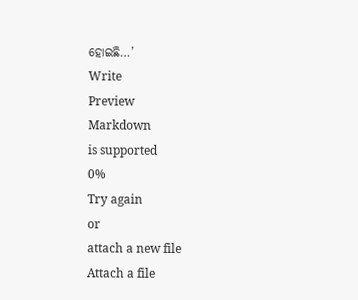ହୋଇଛି…’
Write
Preview
Markdown
is supported
0%
Try again
or
attach a new file
Attach a file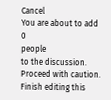Cancel
You are about to add
0
people
to the discussion. Proceed with caution.
Finish editing this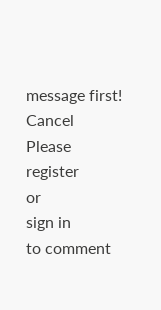message first!
Cancel
Please
register
or
sign in
to comment